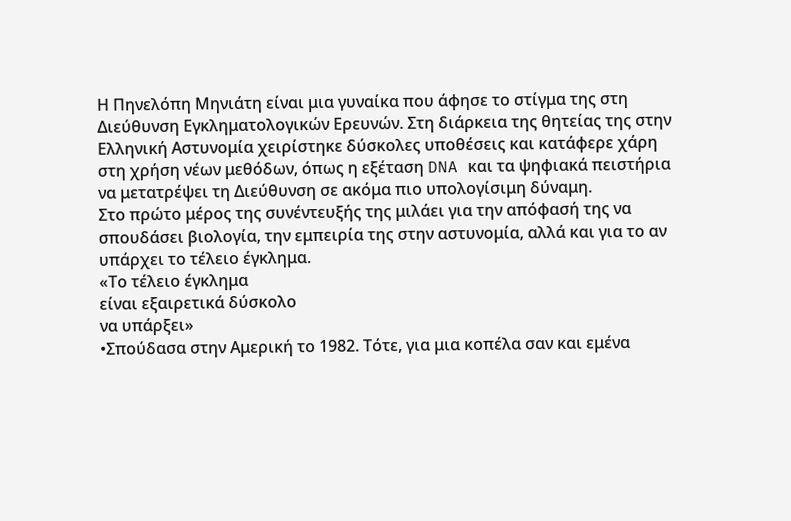Η Πηνελόπη Μηνιάτη είναι μια γυναίκα που άφησε το στίγμα της στη Διεύθυνση Εγκληματολογικών Ερευνών. Στη διάρκεια της θητείας της στην Ελληνική Αστυνομία χειρίστηκε δύσκολες υποθέσεις και κατάφερε χάρη στη χρήση νέων μεθόδων, όπως η εξέταση DNA και τα ψηφιακά πειστήρια να μετατρέψει τη Διεύθυνση σε ακόμα πιο υπολογίσιμη δύναμη.
Στο πρώτο μέρος της συνέντευξής της μιλάει για την απόφασή της να σπουδάσει βιολογία, την εμπειρία της στην αστυνομία, αλλά και για το αν υπάρχει το τέλειο έγκλημα.
«Το τέλειο έγκλημα
είναι εξαιρετικά δύσκολο
να υπάρξει»
•Σπούδασα στην Αμερική το 1982. Τότε, για μια κοπέλα σαν και εμένα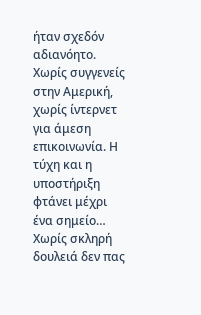ήταν σχεδόν αδιανόητο. Χωρίς συγγενείς στην Αμερική, χωρίς ίντερνετ για άμεση επικοινωνία. Η τύχη και η υποστήριξη φτάνει μέχρι ένα σημείο… Χωρίς σκληρή δουλειά δεν πας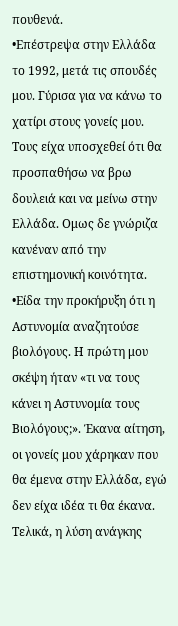πουθενά.
•Επέστρεψα στην Ελλάδα το 1992, μετά τις σπουδές μου. Γύρισα για να κάνω το χατίρι στους γονείς μου. Τους είχα υποσχεθεί ότι θα προσπαθήσω να βρω δουλειά και να μείνω στην Ελλάδα. Ομως δε γνώριζα κανέναν από την επιστημονική κοινότητα.
•Είδα την προκήρυξη ότι η Αστυνομία αναζητούσε βιολόγους. Η πρώτη μου σκέψη ήταν «τι να τους κάνει η Αστυνομία τους Βιολόγους;». Έκανα αίτηση, οι γονείς μου χάρηκαν που θα έμενα στην Ελλάδα, εγώ δεν είχα ιδέα τι θα έκανα. Τελικά, η λύση ανάγκης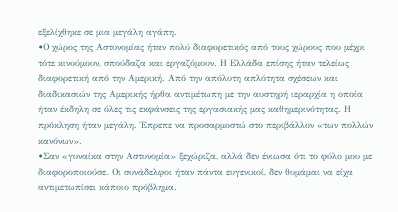εξελίχθηκε σε μια μεγάλη αγάπη.
•Ο χώρος της Αστυνομίας ήταν πολύ διαφορετικός από τους χώρους που μέχρι τότε κινούμουν, σπούδαζα και εργαζόμουν. Η Ελλάδα επίσης ήταν τελείως διαφορετική από την Αμερική. Από την απόλυτη απλότητα σχέσεων και διαδικασιών της Αμερικής ήρθα αντιμέτωπη με την αυστηρή ιεραρχία η οποία ήταν έκδηλη σε όλες τις εκφάνσεις της εργασιακής μας καθημερινότητας. Η πρόκληση ήταν μεγάλη. Έπρεπε να προσαρμοστώ στο περιβάλλον «των πολλών κανόνων».
•Σαν «γυναίκα στην Αστυνομία» ξεχώριζα, αλλά δεν ένιωσα ότι το φύλο μου με διαφοροποιούσε. Οι συνάδελφοι ήταν πάντα ευγενικοί, δεν θυμάμαι να είχα αντιμετωπίσει κάποιο πρόβλημα.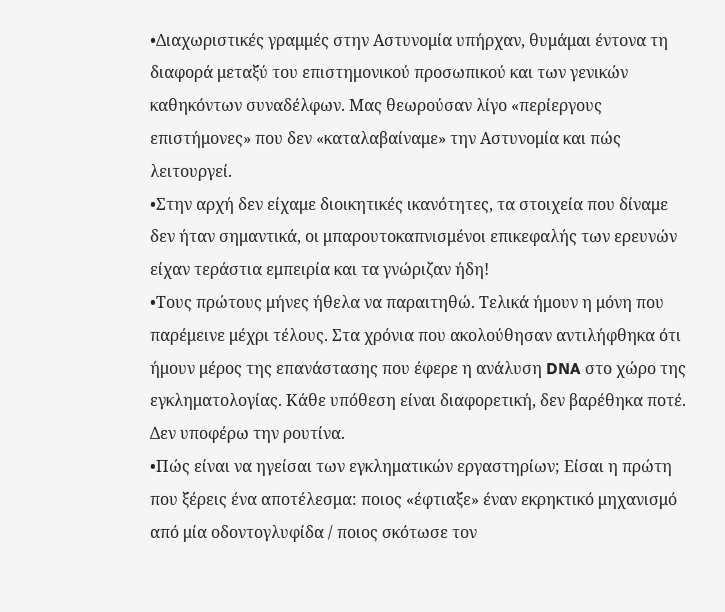•Διαχωριστικές γραμμές στην Αστυνομία υπήρχαν, θυμάμαι έντονα τη διαφορά μεταξύ του επιστημονικού προσωπικού και των γενικών καθηκόντων συναδέλφων. Μας θεωρούσαν λίγο «περίεργους επιστήμονες» που δεν «καταλαβαίναμε» την Αστυνομία και πώς λειτουργεί.
•Στην αρχή δεν είχαμε διοικητικές ικανότητες, τα στοιχεία που δίναμε δεν ήταν σημαντικά, οι μπαρουτοκαπνισμένοι επικεφαλής των ερευνών είχαν τεράστια εμπειρία και τα γνώριζαν ήδη!
•Τους πρώτους μήνες ήθελα να παραιτηθώ. Τελικά ήμουν η μόνη που παρέμεινε μέχρι τέλους. Στα χρόνια που ακολούθησαν αντιλήφθηκα ότι ήμουν μέρος της επανάστασης που έφερε η ανάλυση DNA στο χώρο της εγκληματολογίας. Κάθε υπόθεση είναι διαφορετική, δεν βαρέθηκα ποτέ. Δεν υποφέρω την ρουτίνα.
•Πώς είναι να ηγείσαι των εγκληματικών εργαστηρίων; Είσαι η πρώτη που ξέρεις ένα αποτέλεσμα: ποιος «έφτιαξε» έναν εκρηκτικό μηχανισμό από μία οδοντογλυφίδα / ποιος σκότωσε τον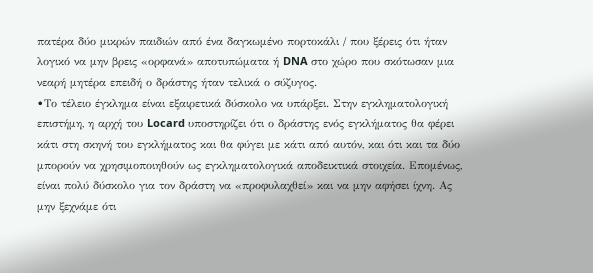πατέρα δύο μικρών παιδιών από ένα δαγκωμένο πορτοκάλι / που ξέρεις ότι ήταν λογικό να μην βρεις «ορφανά» αποτυπώματα ή DNA στο χώρο που σκότωσαν μια νεαρή μητέρα επειδή ο δράστης ήταν τελικά ο σύζυγος.
•Το τέλειο έγκλημα είναι εξαιρετικά δύσκολο να υπάρξει. Στην εγκληματολογική επιστήμη, η αρχή του Locard υποστηρίζει ότι ο δράστης ενός εγκλήματος θα φέρει κάτι στη σκηνή του εγκλήματος και θα φύγει με κάτι από αυτόν, και ότι και τα δύο μπορούν να χρησιμοποιηθούν ως εγκληματολογικά αποδεικτικά στοιχεία. Επομένως, είναι πολύ δύσκολο για τον δράστη να «προφυλαχθεί» και να μην αφήσει ίχνη. Ας μην ξεχνάμε ότι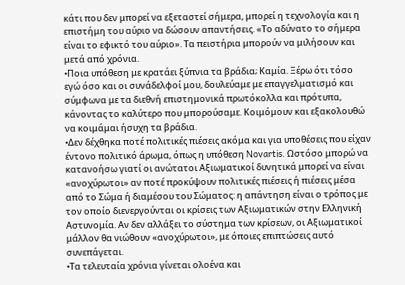κάτι που δεν μπορεί να εξεταστεί σήμερα, μπορεί η τεχνολογία και η επιστήμη του αύριο να δώσουν απαντήσεις. «Το αδύνατο το σήμερα είναι το εφικτό του αύριο». Τα πειστήρια μπορούν να μιλήσουν και μετά από χρόνια.
•Ποια υπόθεση με κρατάει ξύπνια τα βράδια; Καμία. Ξέρω ότι τόσο εγώ όσο και οι συνάδελφοί μου, δουλεύαμε με επαγγελματισμό και σύμφωνα με τα διεθνή επιστημονικά πρωτόκολλα και πρότυπα, κάνοντας το καλύτερο που μπορούσαμε. Κοιμόμουν και εξακολουθώ να κοιμάμαι ήσυχη τα βράδια.
•Δεν δέχθηκα ποτέ πολιτικές πιέσεις ακόμα και για υποθέσεις που είχαν έντονο πολιτικό άρωμα, όπως η υπόθεση Novartis. Ωστόσο μπορώ να κατανοήσω γιατί οι ανώτατοι Αξιωματικοί δυνητικά μπορεί να είναι «ανοχύρωτοι» αν ποτέ προκύψουν πολιτικές πιέσεις ή πιέσεις μέσα από το Σώμα ή διαμέσου του Σώματος: η απάντηση είναι ο τρόπος με τον οποίο διενεργούνται οι κρίσεις των Αξιωματικών στην Ελληνική Αστυνομία. Αν δεν αλλάξει το σύστημα των κρίσεων, οι Αξιωματικοί μάλλον θα νιώθουν «ανοχύρωτοι», με όποιες επιπτώσεις αυτό συνεπάγεται.
•Τα τελευταία χρόνια γίνεται ολοένα και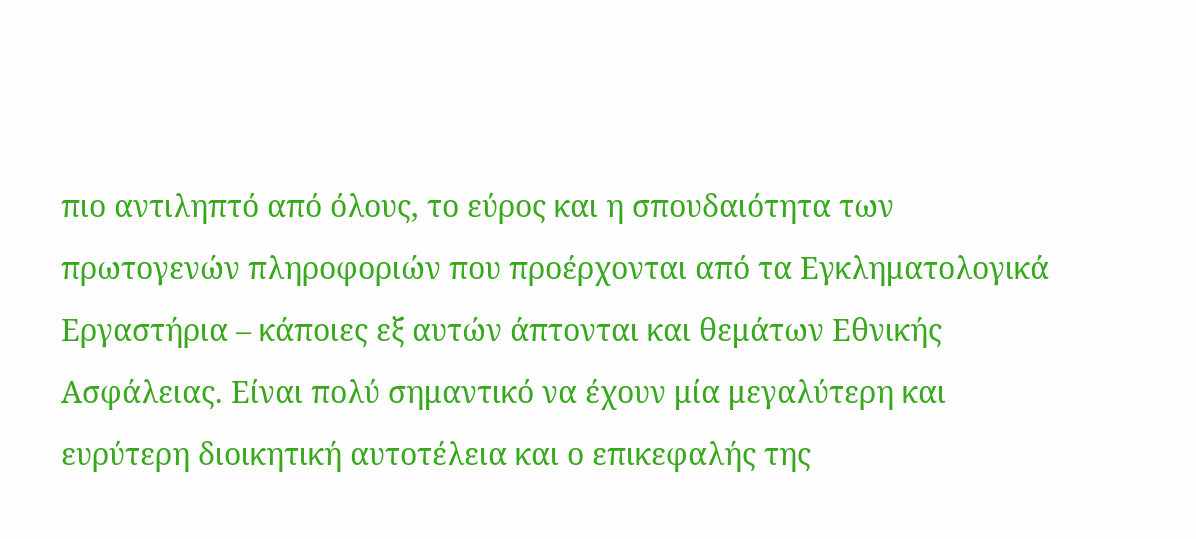πιο αντιληπτό από όλους, το εύρος και η σπουδαιότητα των πρωτογενών πληροφοριών που προέρχονται από τα Εγκληματολογικά Εργαστήρια – κάποιες εξ αυτών άπτονται και θεμάτων Εθνικής Ασφάλειας. Είναι πολύ σημαντικό να έχουν μία μεγαλύτερη και ευρύτερη διοικητική αυτοτέλεια και ο επικεφαλής της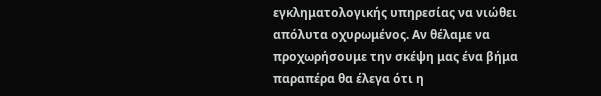εγκληματολογικής υπηρεσίας να νιώθει απόλυτα οχυρωμένος. Αν θέλαμε να προχωρήσουμε την σκέψη μας ένα βήμα παραπέρα θα έλεγα ότι η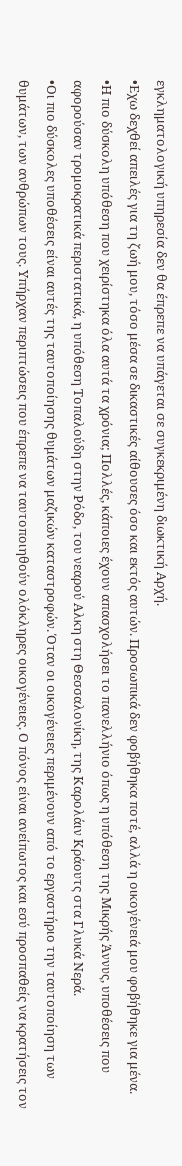εγκληματολογική υπηρεσία δεν θα έπρεπε να υπάγεται σε συγκεκριμένη διωκτική Αρχή.
•Εχω δεχθεί απειλές για τη ζωή μου, τόσο μέσα σε δικαστικές αίθουσες όσο και εκτός αυτών. Προσωπικά δεν φοβήθηκα ποτέ, αλλά η οικογένειά μου φοβήθηκε για μένα.
•Η πιο δύσκολη υπόθεση που χειρίστηκα όλα αυτά τα χρόνια; Πολλές, κάποιες έχουν απασχολήσει το πανελλήνιο όπως η υπόθεση της Μικρής Άννυς, υποθέσεις που αφορούσαν τρομοκρατικά περιστατικά, η υπόθεση Τοπαλούδη στην Ρόδο, του νεαρού Αλκη στη Θεσσαλονίκη, της Καρολάιν Κράουτς στα Γλυκά Νερά.
•Οι πιο δύσκολες υποθέσεις είναι αυτές της ταυτοποίησης θυμάτων μαζικών καταστροφών. Όταν οι οικογένειες περιμένουν από το εργαστήριο την ταυτοποίηση των θυμάτων, των ανθρώπων τους. Υπήρχαν περιπτώσεις που έπρεπε να ταυτοποιηθούν ολόκληρες οικογένειες. Ο πόνος είναι ανείπωτος και εσύ προσπαθείς να κρατήσεις τον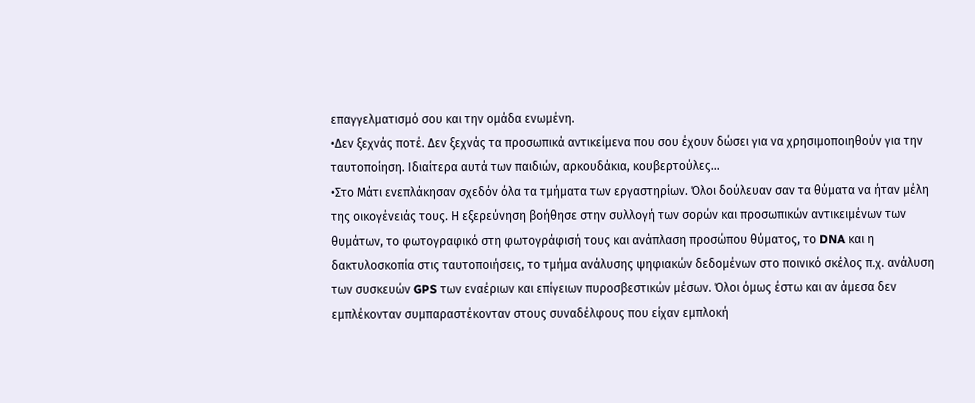επαγγελματισμό σου και την ομάδα ενωμένη.
•Δεν ξεχνάς ποτέ. Δεν ξεχνάς τα προσωπικά αντικείμενα που σου έχουν δώσει για να χρησιμοποιηθούν για την ταυτοποίηση. Ιδιαίτερα αυτά των παιδιών, αρκουδάκια, κουβερτούλες…
•Στο Μάτι ενεπλάκησαν σχεδόν όλα τα τμήματα των εργαστηρίων. Όλοι δούλευαν σαν τα θύματα να ήταν μέλη της οικογένειάς τους. Η εξερεύνηση βοήθησε στην συλλογή των σορών και προσωπικών αντικειμένων των θυμάτων, το φωτογραφικό στη φωτογράφισή τους και ανάπλαση προσώπου θύματος, το DNA και η δακτυλοσκοπία στις ταυτοποιήσεις, το τμήμα ανάλυσης ψηφιακών δεδομένων στο ποινικό σκέλος π.χ. ανάλυση των συσκευών GPS των εναέριων και επίγειων πυροσβεστικών μέσων. Όλοι όμως έστω και αν άμεσα δεν εμπλέκονταν συμπαραστέκονταν στους συναδέλφους που είχαν εμπλοκή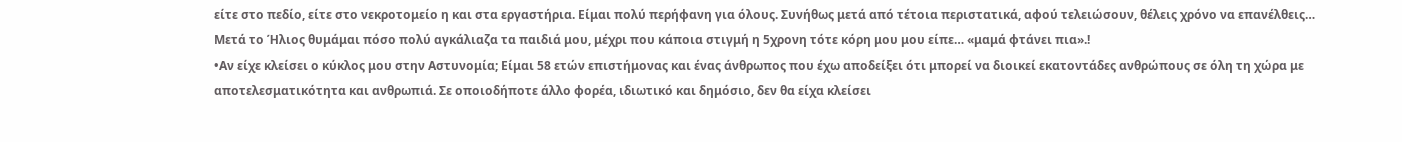είτε στο πεδίο, είτε στο νεκροτομείο η και στα εργαστήρια. Είμαι πολύ περήφανη για όλους. Συνήθως μετά από τέτοια περιστατικά, αφού τελειώσουν, θέλεις χρόνο να επανέλθεις… Μετά το Ήλιος θυμάμαι πόσο πολύ αγκάλιαζα τα παιδιά μου, μέχρι που κάποια στιγμή η 5χρονη τότε κόρη μου μου είπε… «μαμά φτάνει πια».!
•Αν είχε κλείσει ο κύκλος μου στην Αστυνομία; Είμαι 58 ετών επιστήμονας και ένας άνθρωπος που έχω αποδείξει ότι μπορεί να διοικεί εκατοντάδες ανθρώπους σε όλη τη χώρα με αποτελεσματικότητα και ανθρωπιά. Σε οποιοδήποτε άλλο φορέα, ιδιωτικό και δημόσιο, δεν θα είχα κλείσει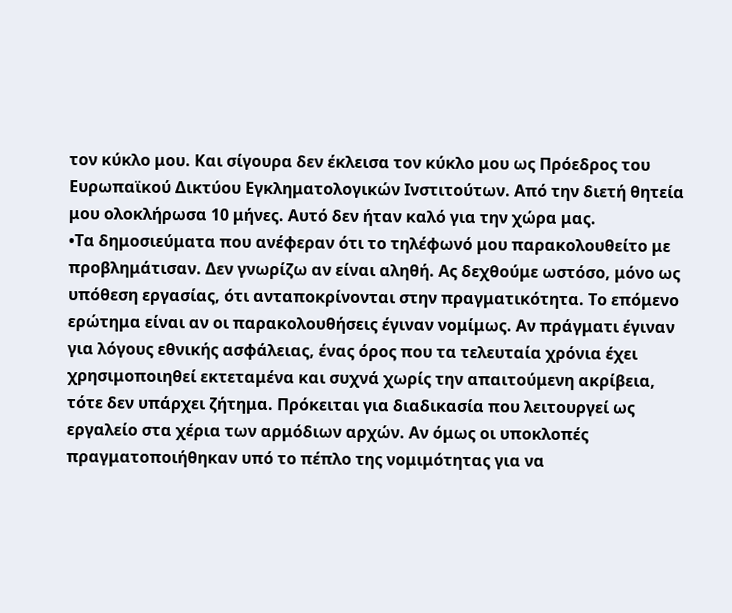τον κύκλο μου. Και σίγουρα δεν έκλεισα τον κύκλο μου ως Πρόεδρος του Ευρωπαϊκού Δικτύου Εγκληματολογικών Ινστιτούτων. Από την διετή θητεία μου ολοκλήρωσα 10 μήνες. Αυτό δεν ήταν καλό για την χώρα μας.
•Τα δημοσιεύματα που ανέφεραν ότι το τηλέφωνό μου παρακολουθείτο με προβλημάτισαν. Δεν γνωρίζω αν είναι αληθή. Ας δεχθούμε ωστόσο, μόνο ως υπόθεση εργασίας, ότι ανταποκρίνονται στην πραγματικότητα. Το επόμενο ερώτημα είναι αν οι παρακολουθήσεις έγιναν νομίμως. Αν πράγματι έγιναν για λόγους εθνικής ασφάλειας, ένας όρος που τα τελευταία χρόνια έχει χρησιμοποιηθεί εκτεταμένα και συχνά χωρίς την απαιτούμενη ακρίβεια, τότε δεν υπάρχει ζήτημα. Πρόκειται για διαδικασία που λειτουργεί ως εργαλείο στα χέρια των αρμόδιων αρχών. Αν όμως οι υποκλοπές πραγματοποιήθηκαν υπό το πέπλο της νομιμότητας για να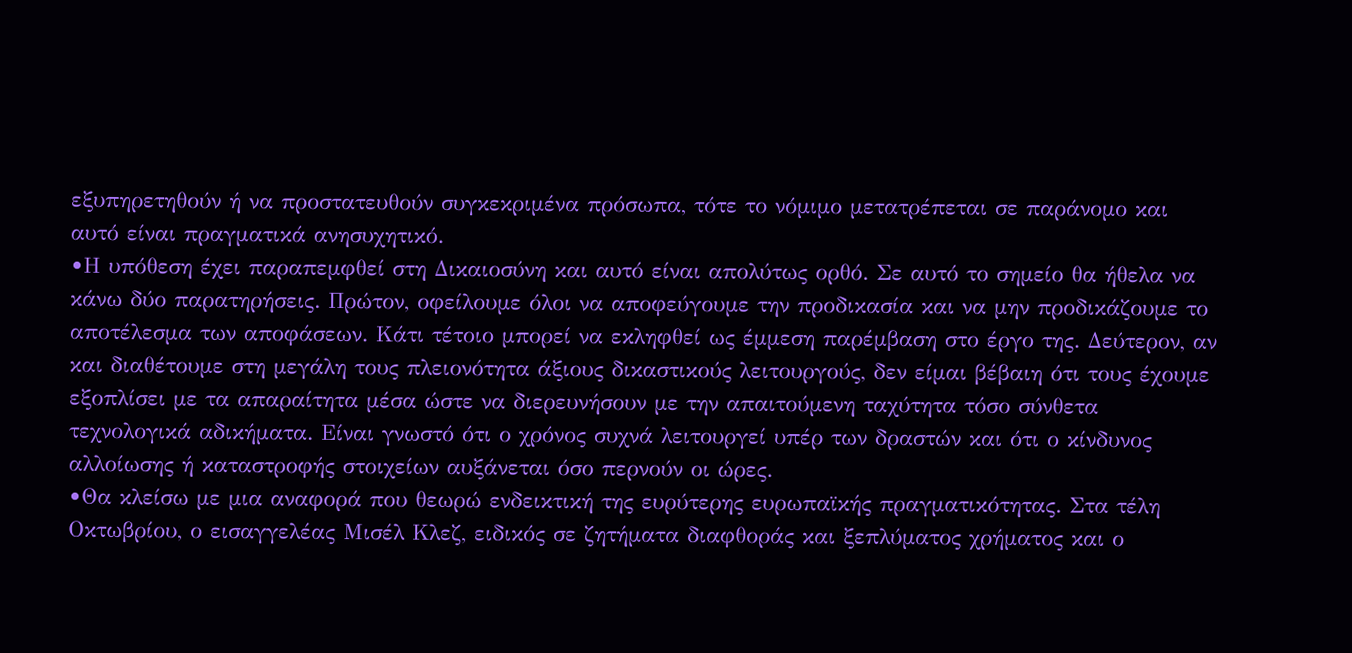εξυπηρετηθούν ή να προστατευθούν συγκεκριμένα πρόσωπα, τότε το νόμιμο μετατρέπεται σε παράνομο και αυτό είναι πραγματικά ανησυχητικό.
•Η υπόθεση έχει παραπεμφθεί στη Δικαιοσύνη και αυτό είναι απολύτως ορθό. Σε αυτό το σημείο θα ήθελα να κάνω δύο παρατηρήσεις. Πρώτον, οφείλουμε όλοι να αποφεύγουμε την προδικασία και να μην προδικάζουμε το αποτέλεσμα των αποφάσεων. Κάτι τέτοιο μπορεί να εκληφθεί ως έμμεση παρέμβαση στο έργο της. Δεύτερον, αν και διαθέτουμε στη μεγάλη τους πλειονότητα άξιους δικαστικούς λειτουργούς, δεν είμαι βέβαιη ότι τους έχουμε εξοπλίσει με τα απαραίτητα μέσα ώστε να διερευνήσουν με την απαιτούμενη ταχύτητα τόσο σύνθετα τεχνολογικά αδικήματα. Είναι γνωστό ότι ο χρόνος συχνά λειτουργεί υπέρ των δραστών και ότι ο κίνδυνος αλλοίωσης ή καταστροφής στοιχείων αυξάνεται όσο περνούν οι ώρες.
•Θα κλείσω με μια αναφορά που θεωρώ ενδεικτική της ευρύτερης ευρωπαϊκής πραγματικότητας. Στα τέλη Οκτωβρίου, ο εισαγγελέας Μισέλ Κλεζ, ειδικός σε ζητήματα διαφθοράς και ξεπλύματος χρήματος και ο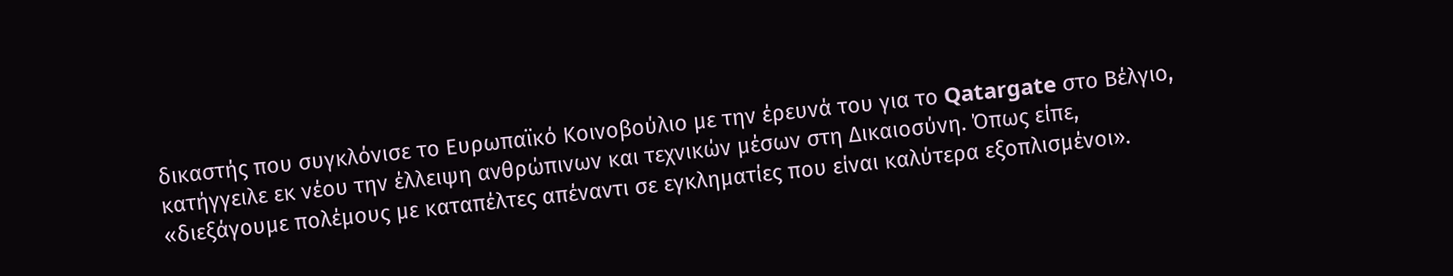δικαστής που συγκλόνισε το Ευρωπαϊκό Κοινοβούλιο με την έρευνά του για το Qatargate στο Βέλγιο, κατήγγειλε εκ νέου την έλλειψη ανθρώπινων και τεχνικών μέσων στη Δικαιοσύνη. Όπως είπε, «διεξάγουμε πολέμους με καταπέλτες απέναντι σε εγκληματίες που είναι καλύτερα εξοπλισμένοι».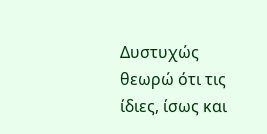Δυστυχώς θεωρώ ότι τις ίδιες, ίσως και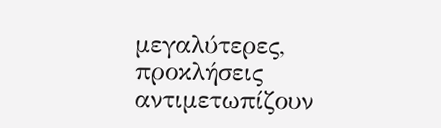μεγαλύτερες, προκλήσεις αντιμετωπίζουν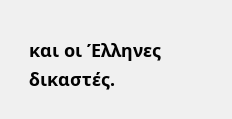και οι Έλληνες δικαστές.